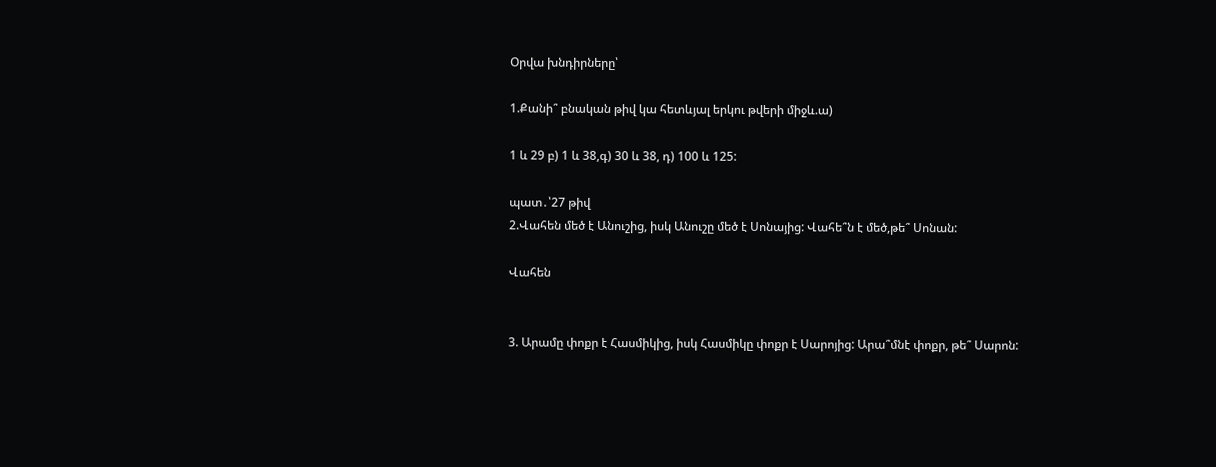Օրվա խնդիրները՝

1.Քանի՞ բնական թիվ կա հետևյալ երկու թվերի միջև.ա)

1 և 29 բ) 1 և 38,գ) 30 և 38, դ) 100 և 125:

պատ․՝27 թիվ
2.Վահեն մեծ է Անուշից, իսկ Անուշը մեծ է Սոնայից: Վահե՞ն է մեծ,թե՞ Սոնան:

Վահեն


3. Արամը փոքր է Հասմիկից, իսկ Հասմիկը փոքր է Սարոյից: Արա՞մնէ փոքր, թե՞ Սարոն: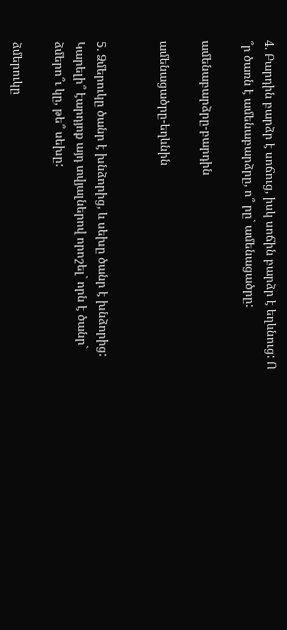4. Բարդին բարձր է սոճուց, իսկ սոճին բարձր է եղևնուց: Ո ՞ր ծառն է ամենաբարձրը, ո՞ րը` ամենացածրը:

ամենաբարձրը-բարդին

ամենացածրը-եղևնին


5. Ձմերուկը ծանր է խնձորից, և սեխը ծանր է խնձորից: Կարելի՞ էարդյոք այդ տվյալներով որոշել` որն է ծանր` ձմերո՞ւ կը, թե՞ սեխը:

ձմերուկը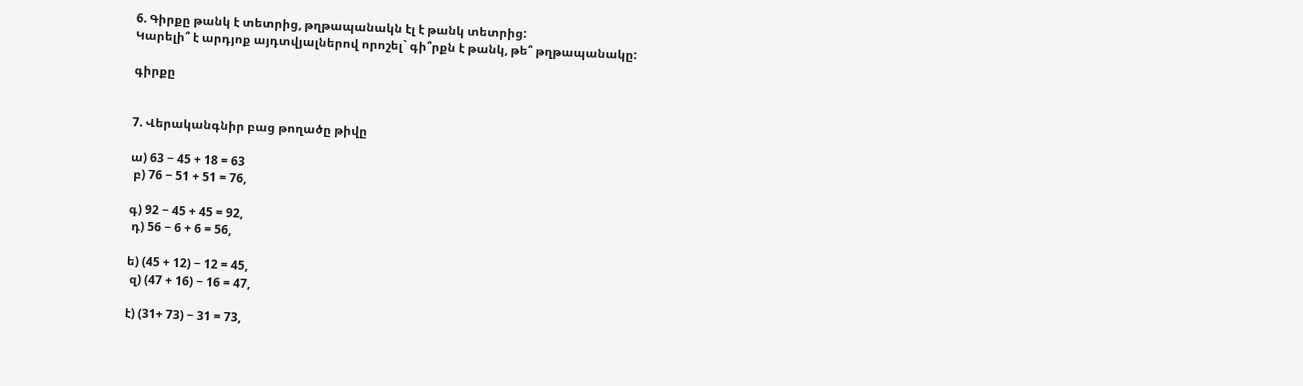6. Գիրքը թանկ է տետրից, թղթապանակն էլ է թանկ տետրից:
Կարելի՞ է արդյոք այդտվյալներով որոշել` գի՞րքն է թանկ, թե՞ թղթապանակը:

գիրքը


7. Վերականգնիր բաց թողածը թիվը

ա) 63 − 45 + 18 = 63
 բ) 76 − 51 + 51 = 76,

գ) 92 − 45 + 45 = 92,
 դ) 56 − 6 + 6 = 56,

ե) (45 + 12) − 12 = 45,
 զ) (47 + 16) − 16 = 47,

է) (31+ 73) − 31 = 73,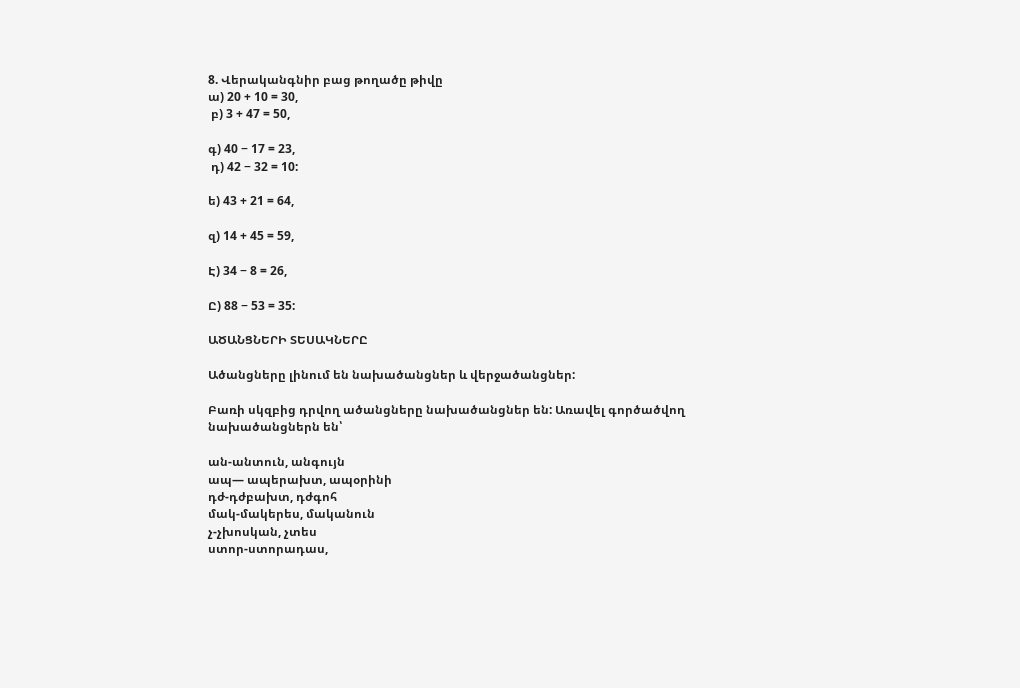8. Վերականգնիր բաց թողածը թիվը
ա) 20 + 10 = 30,
 բ) 3 + 47 = 50,

գ) 40 − 17 = 23,
 դ) 42 − 32 = 10:

ե) 43 + 21 = 64,

զ) 14 + 45 = 59,

Է) 34 − 8 = 26,

Ը) 88 − 53 = 35:

ԱԾԱՆՑՆԵՐԻ ՏԵՍԱԿՆԵՐԸ

Ածանցները լինում են նախածանցներ և վերջածանցներ:

Բառի սկզբից դրվող ածանցները նախածանցներ են: Առավել գործածվող նախածանցներն են՝

ան-անտուն, անգույն
ապ— ապերախտ, ապօրինի
դժ-դժբախտ, դժգոհ
մակ-մակերես, մականուն
չ-չխոսկան, չտես
ստոր-ստորադաս,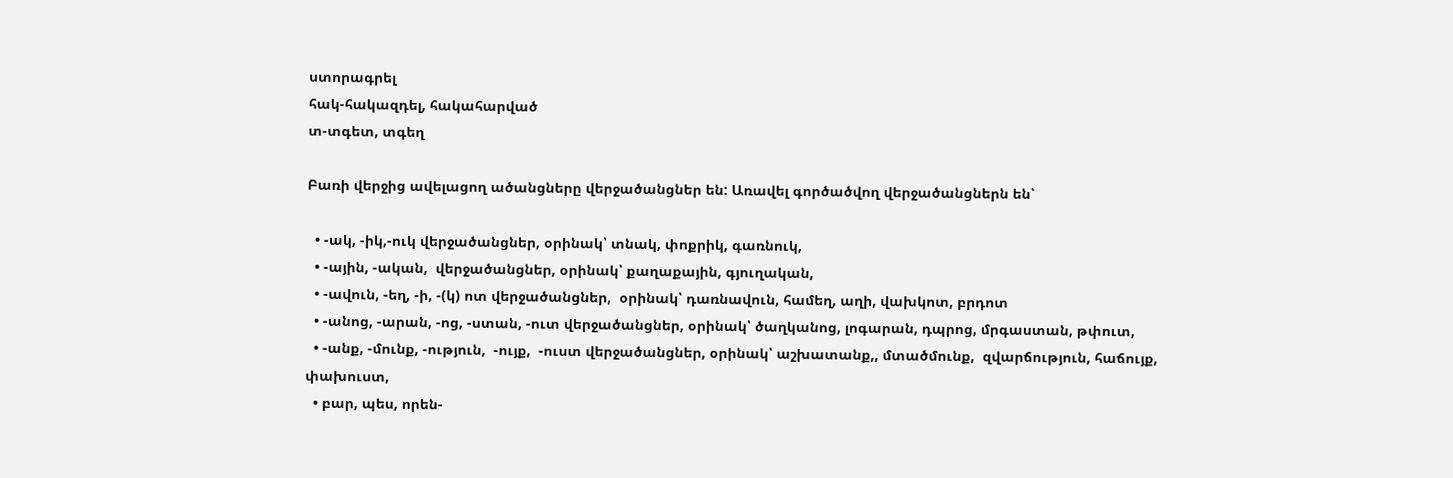ստորագրել
հակ-հակազդել, հակահարված
տ-տգետ, տգեղ

Բառի վերջից ավելացող ածանցները վերջածանցներ են: Առավել գործածվող վերջածանցներն են՝

  • -ակ, -իկ,-ուկ վերջածանցներ, օրինակ՝ տնակ, փոքրիկ, գառնուկ,
  • -ային, -ական,  վերջածանցներ, օրինակ՝ քաղաքային, գյուղական,
  • -ավուն, -եղ, -ի, -(կ) ոտ վերջածանցներ,  օրինակ՝ դառնավուն, համեղ, աղի, վախկոտ, բրդոտ
  • -անոց, -արան, -ոց, -ստան, -ուտ վերջածանցներ, օրինակ՝ ծաղկանոց, լոգարան, դպրոց, մրգաստան, թփուտ,
  • -անք, -մունք, -ություն,  -ույք,  -ուստ վերջածանցներ, օրինակ՝ աշխատանք,, մտածմունք,  զվարճություն, հաճույք, փախուստ,
  • բար, պես, որեն-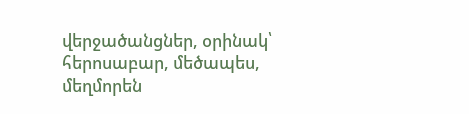վերջածանցներ, օրինակ՝ հերոսաբար, մեծապես, մեղմորեն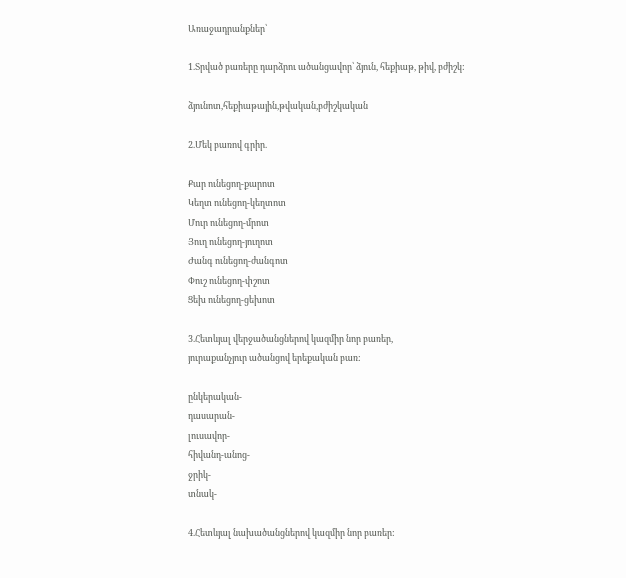Առաջադրանքներ՝

1.Տրված բառերը դարձրու ածանցավոր՝ ձյուն, հեքիաթ, թիվ, բժիշկ:

ձյունոտ,հեքիաթային,թվական,բժիշկական

2.Մեկ բառով գրիր.

Քար ունեցող-քարոտ
Կեղտ ունեցող-կեղտոտ
Մուր ունեցող-մրոտ
Յուղ ունեցող-յուղոտ
Ժանգ ունեցող-ժանգոտ
Փուշ ունեցող-փշոտ
Ցեխ ունեցող-ցեխոտ

3.Հետևյալ վերջածանցներով կազմիր նոր բառեր,
յուրաքանչյուր ածանցով երեքական բառ:

ընկերական-
դասարան-
լուսավոր-
հիվանդ-անոց-
ջրիկ-
տնակ-

4.Հետևյալ նախածանցներով կազմիր նոր բառեր: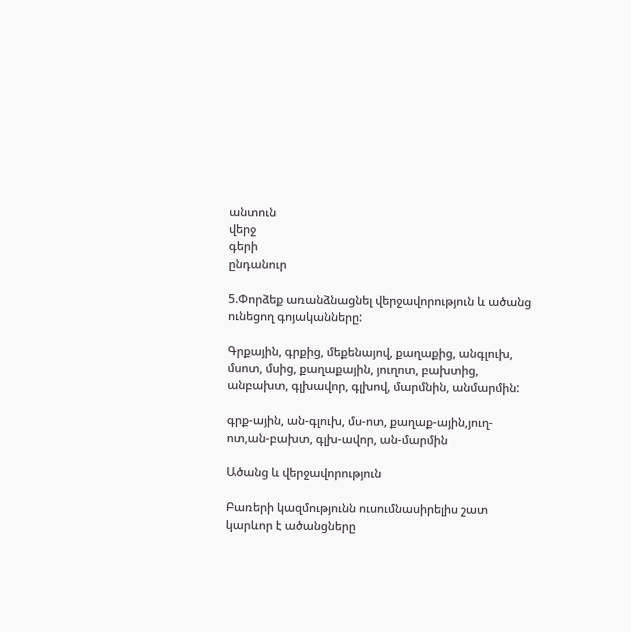անտուն
վերջ
գերի
ընդանուր

5.Փորձեք առանձնացնել վերջավորություն և ածանց ունեցող գոյականները:

Գրքային, գրքից, մեքենայով, քաղաքից, անգլուխ, մսոտ, մսից, քաղաքային, յուղոտ, բախտից, անբախտ, գլխավոր, գլխով, մարմնին, անմարմին:

գրք-ային, ան-գլուխ, մս-ոտ, քաղաք-ային,յուղ-ոտ,ան-բախտ, գլխ-ավոր, ան-մարմին

Ածանց և վերջավորություն

Բառերի կազմությունն ուսումնասիրելիս շատ կարևոր է ածանցները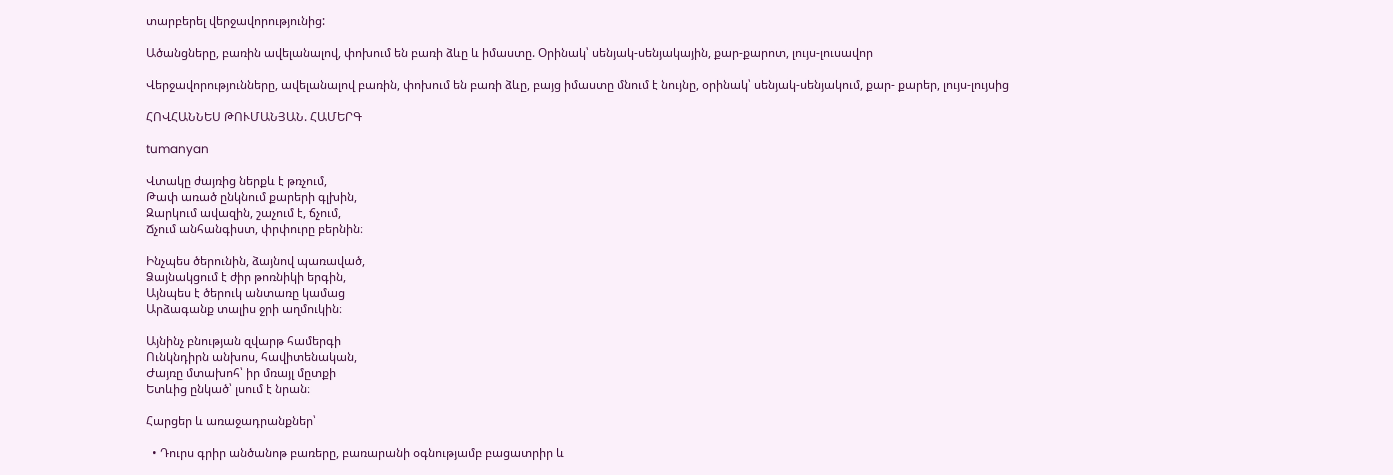տարբերել վերջավորությունից:

Ածանցները, բառին ավելանալով, փոխում են բառի ձևը և իմաստը. Օրինակ՝ սենյակ-սենյակային, քար-քարոտ, լույս-լուսավոր

Վերջավորությունները, ավելանալով բառին, փոխում են բառի ձևը, բայց իմաստը մնում է նույնը, օրինակ՝ սենյակ-սենյակում, քար- քարեր, լույս-լույսից

ՀՈՎՀԱՆՆԵՍ ԹՈՒՄԱՆՅԱՆ. ՀԱՄԵՐԳ

tumanyan

Վտակը ժայռից ներքև է թռչում,
Թափ առած ընկնում քարերի գլխին,
Զարկում ավազին, շաչում է, ճչում,
Ճչում անհանգիստ, փրփուրը բերնին։

Ինչպես ծերունին, ձայնով պառաված,
Ձայնակցում է ժիր թոռնիկի երգին,
Այնպես է ծերուկ անտառը կամաց
Արձագանք տալիս ջրի աղմուկին։

Այնինչ բնության զվարթ համերգի
Ունկնդիրն անխոս, հավիտենական,
Ժայռը մտախոհ՝ իր մռայլ մըտքի
Ետևից ընկած՝ լսում է նրան։

Հարցեր և առաջադրանքներ՝

  • Դուրս գրիր անծանոթ բառերը, բառարանի օգնությամբ բացատրիր և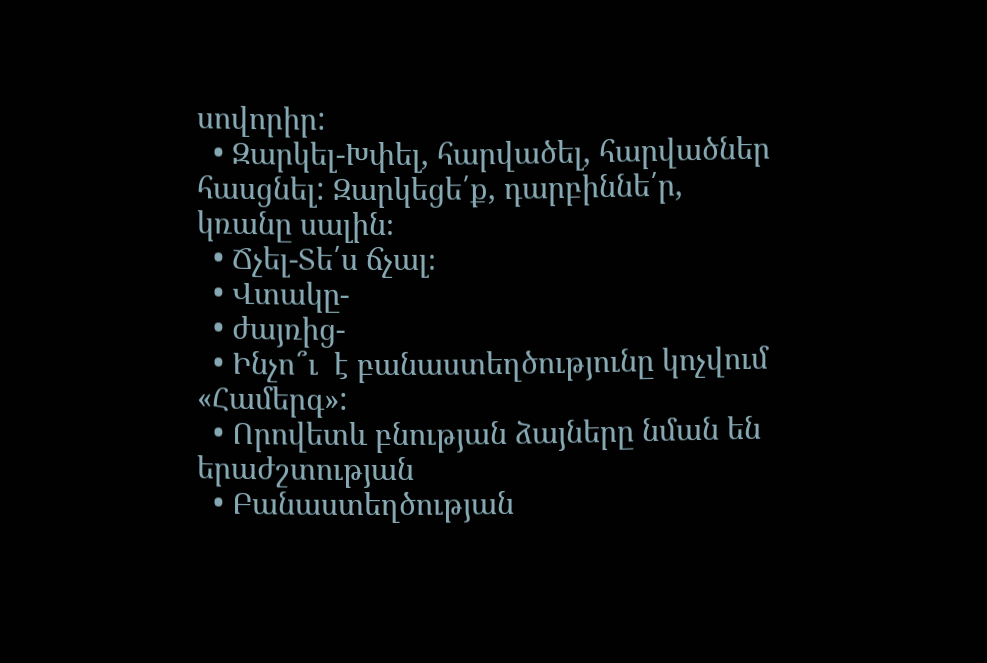սովորիր:
  • Զարկել-Խփել, հարվածել, հարվածներ հասցնել: Զարկեցե՛ք, դարբիննե՛ր, կռանը սալին։
  • Ճչել-Տե՛ս ճչալ։
  • Վտակը-
  • ժայռից-
  • Ինչո՞ւ  է բանաստեղծությունը կոչվում «Համերգ»:
  • Որովետև բնության ձայները նման են երաժշտության
  • Բանաստեղծության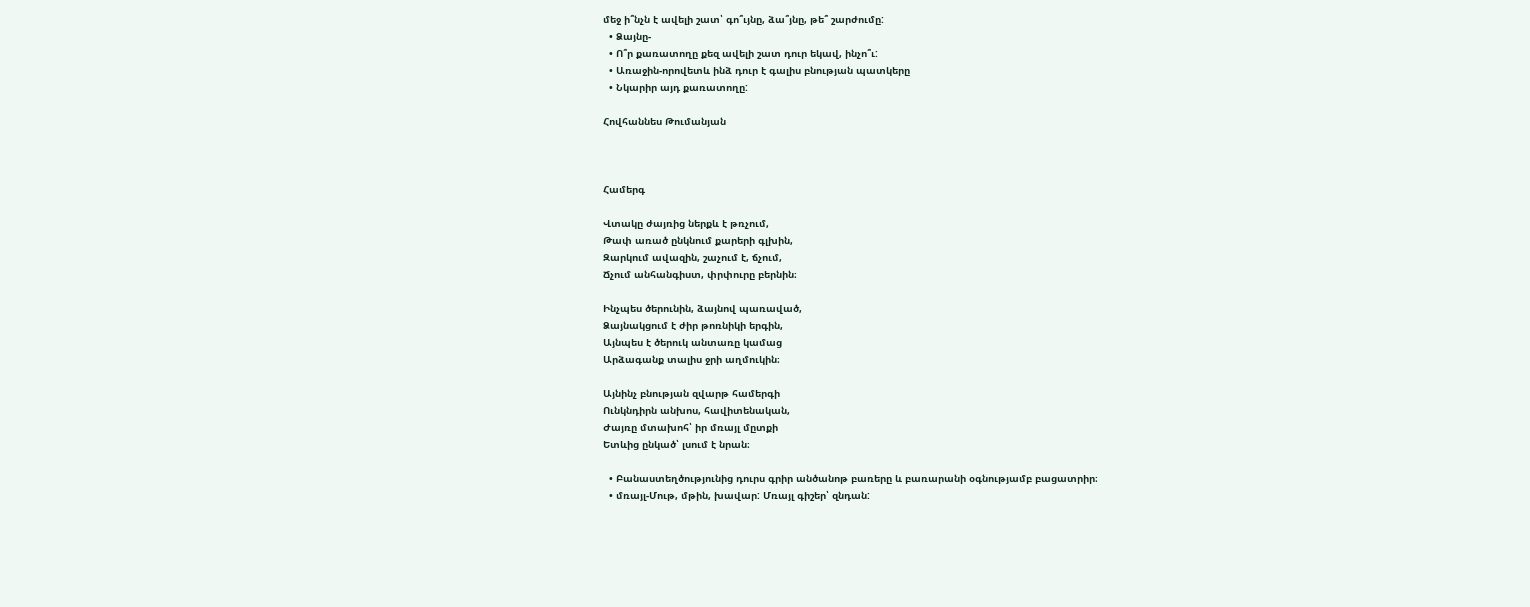մեջ ի՞նչն է ավելի շատ՝ գո՞ւյնը, ձա՞յնը, թե՞ շարժումը:
  • Ձայնը-
  • Ո՞ր քառատողը քեզ ավելի շատ դուր եկավ, ինչո՞ւ:
  • Առաջին-որովետև ինձ դուր է գալիս բնության պատկերը
  • Նկարիր այդ քառատողը:

Հովհաննես Թումանյան



Համերգ

Վտակը ժայռից ներքև է թռչում,
Թափ առած ընկնում քարերի գլխին,
Զարկում ավազին, շաչում է, ճչում,
Ճչում անհանգիստ, փրփուրը բերնին։

Ինչպես ծերունին, ձայնով պառաված,
Ձայնակցում է ժիր թոռնիկի երգին,
Այնպես է ծերուկ անտառը կամաց
Արձագանք տալիս ջրի աղմուկին։

Այնինչ բնության զվարթ համերգի
Ունկնդիրն անխոս, հավիտենական,
Ժայռը մտախոհ՝ իր մռայլ մըտքի
Ետևից ընկած՝ լսում է նրան։

  • Բանաստեղծությունից դուրս գրիր անծանոթ բառերը և բառարանի օգնությամբ բացատրիր։
  • մռայլ-Մութ, մթին, խավար: Մռայլ գիշեր՝ զնդան: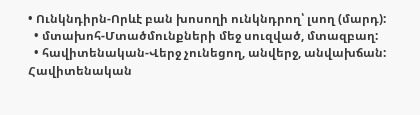• Ունկնդիրն-Որևէ բան խոսողի ունկնդրող՝ լսող (մարդ):
  • մտախոհ-Մտածմունքների մեջ սուզված, մտազբաղ:
  • հավիտենական-Վերջ չունեցող, անվերջ, անվախճան: Հավիտենական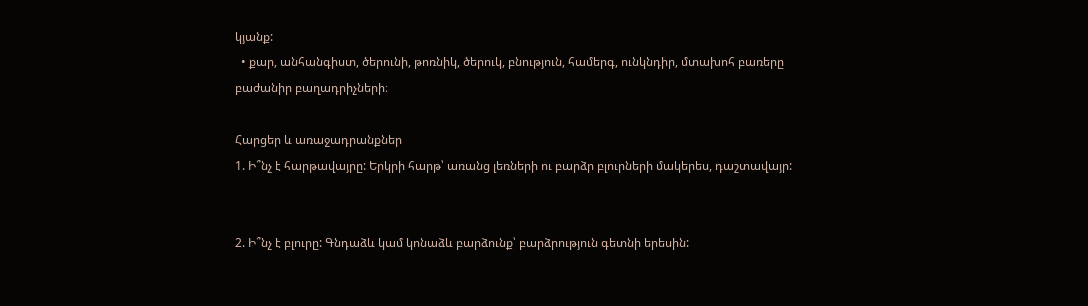կյանք:
  • քար, անհանգիստ, ծերունի, թոռնիկ, ծերուկ, բնություն, համերգ, ունկնդիր, մտախոհ բառերը բաժանիր բաղադրիչների։

Հարցեր և առաջադրանքներ
1. Ի՞նչ է հարթավայրը: Երկրի հարթ՝ առանց լեռների ու բարձր բլուրների մակերես, դաշտավայր:


2. Ի՞նչ է բլուրը: Գնդաձև կամ կոնաձև բարձունք՝ բարձրություն գետնի երեսին: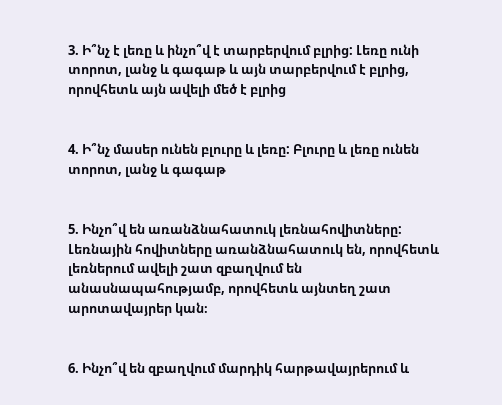3. Ի՞նչ է լեռը և ինչո՞վ է տարբերվում բլրից: Լեռը ունի  տորոտ, լանջ և գագաթ և այն տարբերվում է բլրից, որովհետև այն ավելի մեծ է բլրից


4. Ի՞նչ մասեր ունեն բլուրը և լեռը: Բլուրը և լեռը ունեն տորոտ, լանջ և գագաթ


5. Ինչո՞վ են առանձնահատուկ լեռնահովիտները: Լեռնային հովիտները առանձնահատուկ են, որովհետև լեռներում ավելի շատ զբաղվում են անասնապահությամբ, որովհետև այնտեղ շատ արոտավայրեր կան։


6. Ինչո՞վ են զբաղվում մարդիկ հարթավայրերում և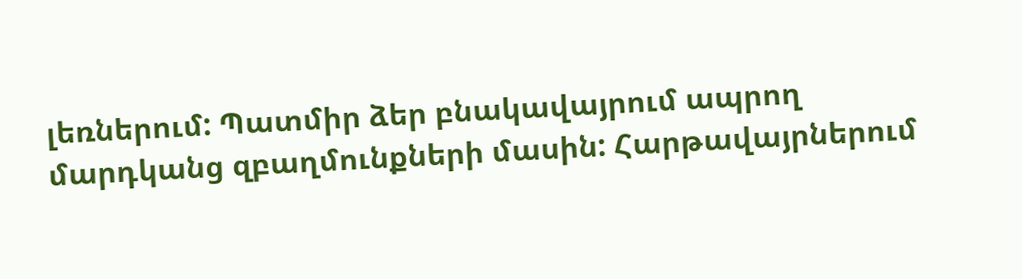լեռներում: Պատմիր ձեր բնակավայրում ապրող մարդկանց զբաղմունքների մասին: Հարթավայրներում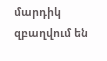մարդիկ զբաղվում են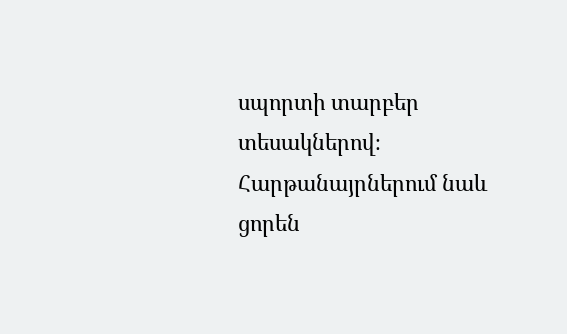սպորտի տարբեր տեսակներով։ Հարթանայրներում նաև ցորեն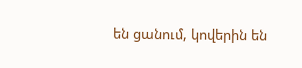են ցանում, կովերին են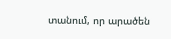տանում, որ արածեն